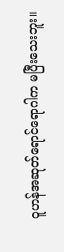ဝူဟန်အဆုတ်ရောင်ရောဂါက မပြီးသေးဘူး။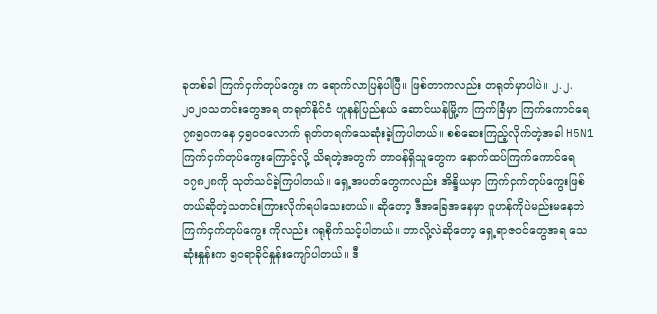ခုတစ်ခါ ကြက်ငှက်တုပ်ကွေး က ရောက်လာပြန်ပါပြီ။ ဖြစ်တာကလည်း တရုတ်မှာပါပဲ။ ၂.၂.၂၀၂၀သတင်းတွေအရ တရုတ်နိုင်ငံ ဟူနန်ပြည်နယ် ဆောင်ယန်မြို့က ကြက်ခြံမှာ ကြက်ကောင်ရေ ၇၈၅၀ကနေ ၄၅၀၀လောက် ရုတ်တရက်သေဆုံးခဲ့ကြပါတယ်။ စစ်ဆေးကြည့်လိုက်တဲ့အခါ H5N1 ကြက်ငှက်တုပ်ကွေးကြောင့်လို့ သိရတဲ့အတွက် တာဝန်ရှိသူတွေက နောက်ထပ်ကြက်ကောင်ရေ ၁၇၈၂၈ကို သုတ်သင်ခဲ့ကြပါတယ်။ ရှေ့အပတ်တွေကလည်း အိန္ဒိယမှာ ကြက်ငှက်တုပ်ကွေးဖြစ်တယ်ဆိုတဲ့သတင်းကြားလိုက်ရပါသေးတယ်။ ဆိုတော့ ဒီအခြေအနေမှာ ဝူဟန်ကိုပဲမည်းမနေဘဲ ကြက်ငှက်တုပ်ကွေး ကိုလည်း ဂရုစိုက်သင့်ပါတယ်။ ဘာလို့လဲဆိုတော့ ရှေ့ရာဇဝင်တွေအရ သေဆုံးနှုန်းက ၅၀ရာခိုင်နှုန်းကျော်ပါတယ်။ ဒီ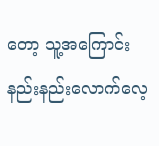တော့ သူ့အကြောင်းနည်းနည်းလောက်လေ့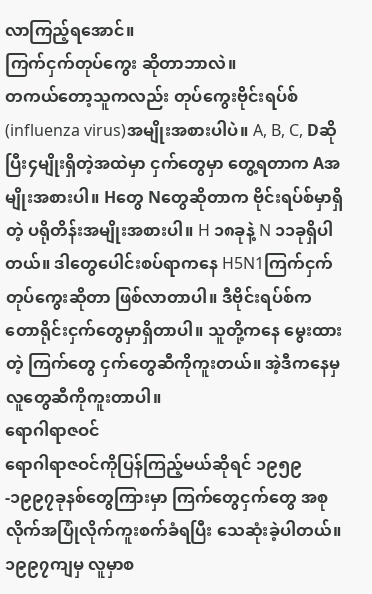လာကြည့်ရအောင်။
ကြက်ငှက်တုပ်ကွေး ဆိုတာဘာလဲ။
တကယ်တော့သူကလည်း တုပ်ကွေးဗိုင်းရပ်စ်(influenza virus)အမျိုးအစားပါပဲ။ A, B, C, Dဆိုပြီး၄မျိုးရှိတဲ့အထဲမှာ ငှက်တွေမှာ တွေ့ရတာက Aအမျိုးအစားပါ။ Hတွေ Nတွေဆိုတာက ဗိုင်းရပ်စ်မှာရှိတဲ့ ပရိုတိန်းအမျိုးအစားပါ။ H ၁၈ခုနဲ့ N ၁၁ခုရှိပါတယ်။ ဒါတွေပေါင်းစပ်ရာကနေ H5N1ကြက်ငှက်တုပ်ကွေးဆိုတာ ဖြစ်လာတာပါ။ ဒီဗိုင်းရပ်စ်က တောရိုင်းငှက်တွေမှာရှိတာပါ။ သူတို့ကနေ မွေးထားတဲ့ ကြက်တွေ ငှက်တွေဆီကိုကူးတယ်။ အဲ့ဒီကနေမှ လူတွေဆီကိုကူးတာပါ။
ရောဂါရာဇဝင်
ရောဂါရာဇဝင်ကိုပြန်ကြည့်မယ်ဆိုရင် ၁၉၅၉-၁၉၉၇ခုနစ်တွေကြားမှာ ကြက်တွေငှက်တွေ အစုလိုက်အပြုံလိုက်ကူးစက်ခံရပြီး သေဆုံးခဲ့ပါတယ်။ ၁၉၉၇ကျမှ လူမှာစ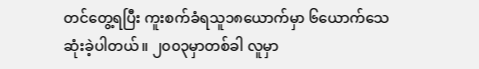တင်တွေ့ရပြီး ကူးစက်ခံရသူ၁၈ယောက်မှာ ၆ယောက်သေဆုံးခဲ့ပါတယ်။ ၂၀၀၃မှာတစ်ခါ လူမှာ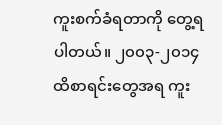ကူးစက်ခံရတာကို တွေ့ရပါတယ်။ ၂၀၀၃-၂၀၁၄ထိစာရင်းတွေအရ ကူး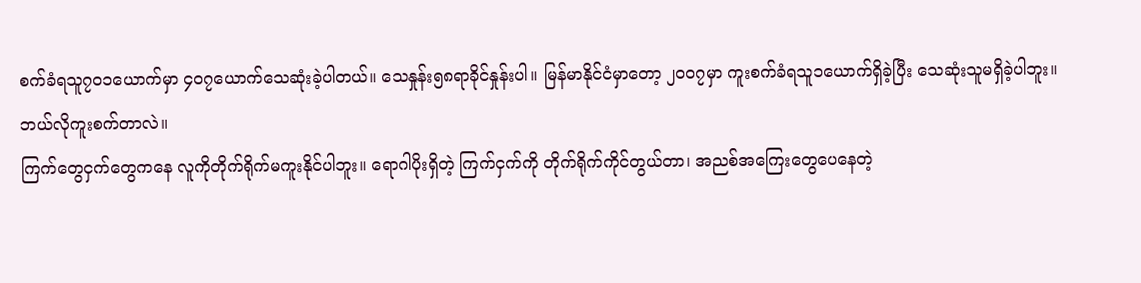စက်ခံရသူ၇၀၁ယောက်မှာ ၄၀၇ယောက်သေဆုံးခဲ့ပါတယ်။ သေနှုန်း၅၈ရာခိုင်နှုန်းပါ။ မြန်မာနိုင်ငံမှာတော့ ၂၀၀၇မှာ ကူးစက်ခံရသူ၁ယောက်ရှိခဲ့ပြီး သေဆုံးသူမရှိခဲ့ပါဘူး။
ဘယ်လိုကူးစက်တာလဲ။
ကြက်တွေငှက်တွေကနေ လူကိုတိုက်ရိုက်မကူးနိုင်ပါဘူး။ ရောဂါပိုးရှိတဲ့ ကြက်ငှက်ကို တိုက်ရိုက်ကိုင်တွယ်တာ၊ အညစ်အကြေးတွေပေနေတဲ့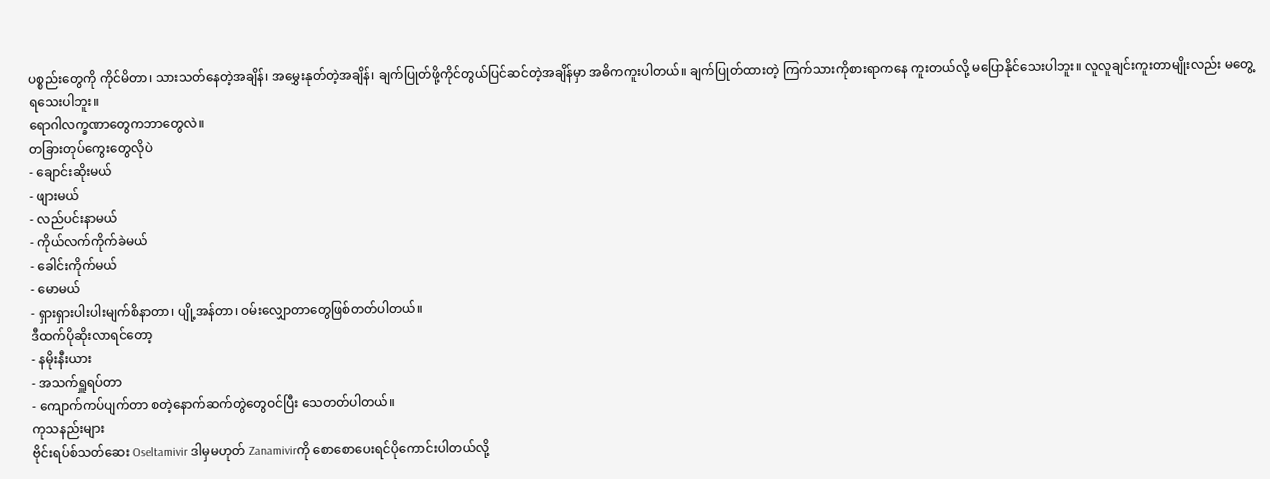ပစ္စည်းတွေကို ကိုင်မိတာ၊ သားသတ်နေတဲ့အချိန်၊ အမွှေးနုတ်တဲ့အချိန်၊ ချက်ပြုတ်ဖို့ကိုင်တွယ်ပြင်ဆင်တဲ့အချိန်မှာ အဓိကကူးပါတယ်။ ချက်ပြုတ်ထားတဲ့ ကြက်သားကိုစားရာကနေ ကူးတယ်လို့ မပြောနိုင်သေးပါဘူး။ လူလူချင်းကူးတာမျိုးလည်း မတွေ့ရသေးပါဘူး။
ရောဂါလက္ခဏာတွေကဘာတွေလဲ။
တခြားတုပ်ကွေးတွေလိုပဲ
- ချောင်းဆိုးမယ်
- ဖျားမယ်
- လည်ပင်းနာမယ်
- ကိုယ်လက်ကိုက်ခဲမယ်
- ခေါင်းကိုက်မယ်
- မောမယ်
- ရှားရှားပါးပါးမျက်စိနာတာ၊ ပျို့အန်တာ၊ ဝမ်းလျှောတာတွေဖြစ်တတ်ပါတယ်။
ဒီထက်ပိုဆိုးလာရင်တော့
- နမိုးနီးယား
- အသက်ရှူရပ်တာ
- ကျောက်ကပ်ပျက်တာ စတဲ့နောက်ဆက်တွဲတွေဝင်ပြီး သေတတ်ပါတယ်။
ကုသနည်းများ
ဗိုင်းရပ်စ်သတ်ဆေး Oseltamivir ဒါမှမဟုတ် Zanamivirကို စောစောပေးရင်ပိုကောင်းပါတယ်လို့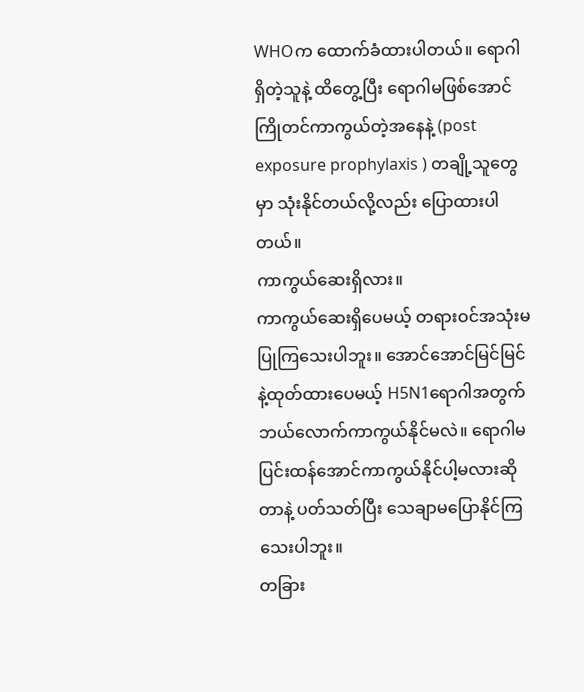WHOက ထောက်ခံထားပါတယ်။ ရောဂါရှိတဲ့သူနဲ့ ထိတွေ့ပြီး ရောဂါမဖြစ်အောင် ကြိုတင်ကာကွယ်တဲ့အနေနဲ့ (post exposure prophylaxis ) တချို့သူတွေမှာ သုံးနိုင်တယ်လို့လည်း ပြောထားပါတယ်။
ကာကွယ်ဆေးရှိလား။
ကာကွယ်ဆေးရှိပေမယ့် တရားဝင်အသုံးမပြုကြသေးပါဘူး။ အောင်အောင်မြင်မြင်နဲ့ထုတ်ထားပေမယ့် H5N1ရောဂါအတွက် ဘယ်လောက်ကာကွယ်နိုင်မလဲ။ ရောဂါမပြင်းထန်အောင်ကာကွယ်နိုင်ပါ့မလားဆိုတာနဲ့ ပတ်သတ်ပြီး သေချာမပြောနိုင်ကြသေးပါဘူး။
တခြား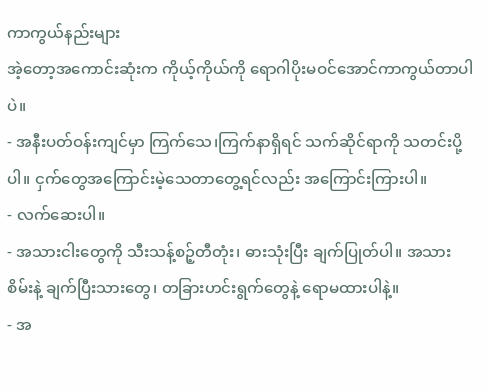ကာကွယ်နည်းများ
အဲ့တော့အကောင်းဆုံးက ကိုယ့်ကိုယ်ကို ရောဂါပိုးမဝင်အောင်ကာကွယ်တာပါပဲ။
- အနီးပတ်ဝန်းကျင်မှာ ကြက်သေ၊ကြက်နာရှိရင် သက်ဆိုင်ရာကို သတင်းပို့ပါ။ ငှက်တွေအကြောင်းမဲ့သေတာတွေ့ရင်လည်း အကြောင်းကြားပါ။
- လက်ဆေးပါ။
- အသားငါးတွေကို သီးသန့်စဉ့်တီတုံး၊ ဓားသုံးပြီး ချက်ပြုတ်ပါ။ အသားစိမ်းနဲ့ ချက်ပြီးသားတွေ၊ တခြားဟင်းရွက်တွေနဲ့ ရောမထားပါနဲ့။
- အ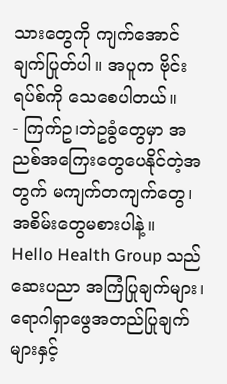သားတွေကို ကျက်အောင်ချက်ပြုတ်ပါ။ အပူက ဗိုင်းရပ်စ်ကို သေစေပါတယ်။
- ကြက်ဥ၊ဘဲဥခွံတွေမှာ အညစ်အကြေးတွေပေနိုင်တဲ့အတွက် မကျက်တကျက်တွေ၊ အစိမ်းတွေမစားပါနဲ့။
Hello Health Group သည် ဆေးပညာ အကြံပြုချက်များ၊ ရောဂါရှာဖွေအတည်ပြုချက်များနှင့်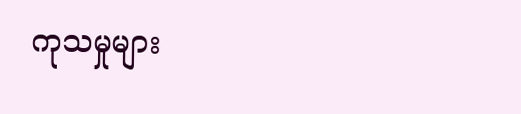ကုသမှုများ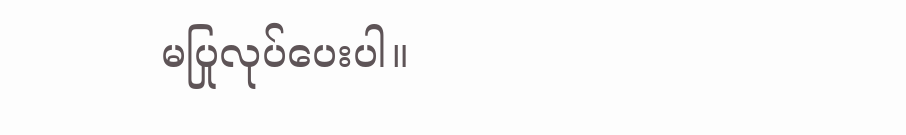မပြုလုပ်ပေးပါ။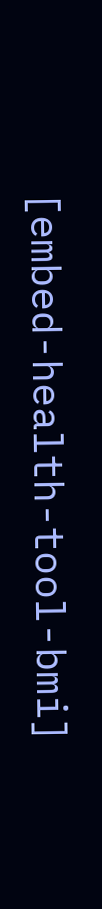[embed-health-tool-bmi]